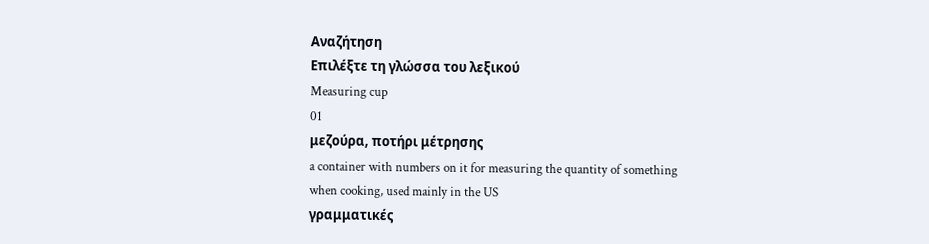Αναζήτηση
Επιλέξτε τη γλώσσα του λεξικού
Measuring cup
01
μεζούρα, ποτήρι μέτρησης
a container with numbers on it for measuring the quantity of something when cooking, used mainly in the US
γραμματικές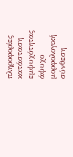πληροφορίες
κατάσταση εμψυχότητας
άψυχο
μορφολογική σύνθεση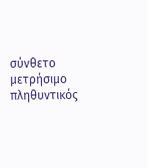σύνθετο
μετρήσιμο
πληθυντικός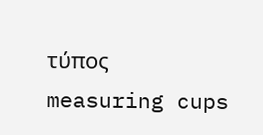τύπος
measuring cups